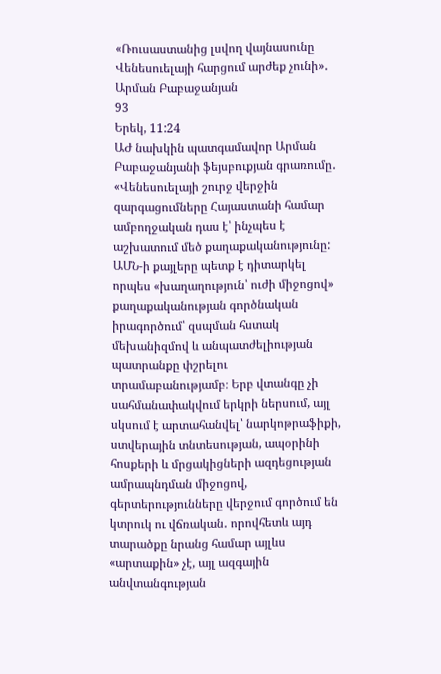«Ռուսաստանից լսվող վայնասունը Վենեսուելայի հարցում արժեք չունի»․ Արման Բաբաջանյան
93
Երեկ, 11:24
ԱԺ նախկին պատգամավոր Արման Բաբաջանյանի ֆեյսբուքյան գրառումը․ «Վենեսուելայի շուրջ վերջին զարգացումները Հայաստանի համար ամբողջական դաս է՝ ինչպես է աշխատում մեծ քաղաքականությունը: ԱՄՆ-ի քայլերը պետք է դիտարկել որպես «խաղաղություն՝ ուժի միջոցով» քաղաքականության գործնական իրագործում՝ զսպման հստակ մեխանիզմով և անպատժելիության պատրանքը փշրելու տրամաբանությամբ։ Երբ վտանգը չի սահմանափակվում երկրի ներսում, այլ սկսում է արտահանվել՝ նարկոթրաֆիքի, ստվերային տնտեսության, ապօրինի հոսքերի և մրցակիցների ազդեցության ամրապնդման միջոցով, գերտերությունները վերջում գործում են կտրուկ ու վճռական․ որովհետև այդ տարածքը նրանց համար այլևս «արտաքին» չէ, այլ ազգային անվտանգության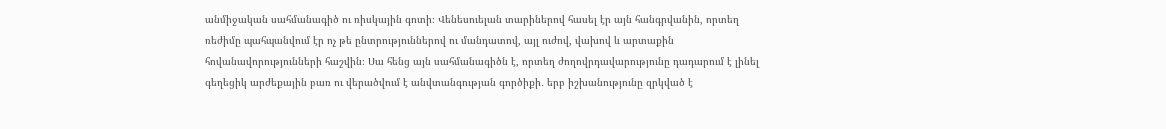անմիջական սահմանագիծ ու ռիսկային գոտի։ Վենեսուելան տարիներով հասել էր այն հանգրվանին, որտեղ ռեժիմը պահպանվում էր ոչ թե ընտրություններով ու մանդատով, այլ ուժով, վախով և արտաքին հովանավորությունների հաշվին։ Սա հենց այն սահմանագիծն է, որտեղ ժողովրդավարությունը դադարում է լինել գեղեցիկ արժեքային բառ ու վերածվում է անվտանգության գործիքի․ երբ իշխանությունը զրկված է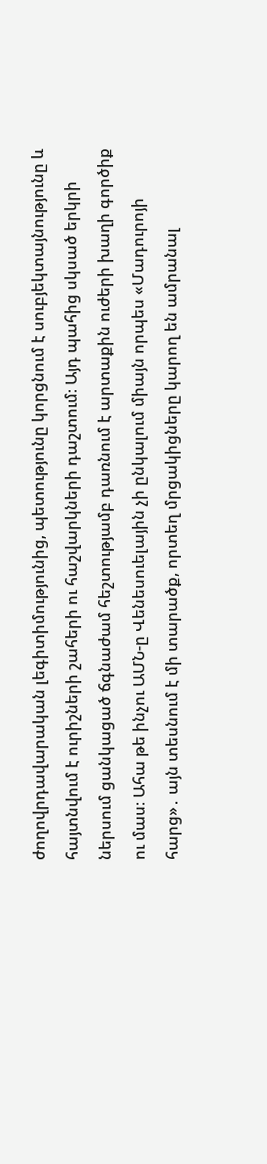ժողովրդավարական լեգիտիմությունից, պետությունը կորցնում է սուբյեկտայնությունը և հայտնվում է ուրիշների շահերի ու հաշվարկների դաշտում։ Այդ պահից սկսած երկրի ներսում ցանկացած ճգնաժամ հեշտությամբ դառնում է արտաքին ուժերի խաղի գործիք ու մաս։ Ահա թե ինչու ԱՄՆ-ը Վենեսուելային չի ընկալում միայն որպես «Մադուրոյի հարց»․ այն տեսնում է մի տարածք, որտեղ մրցակիցները կարող են ամրանալ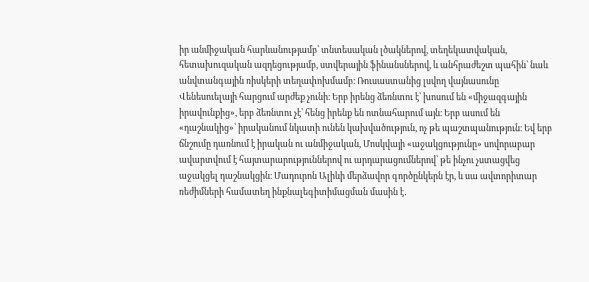իր անմիջական հարևանությամբ՝ տնտեսական լծակներով, տեղեկատվական, հետախուզական ազդեցությամբ, ստվերային ֆինանսներով, և անհրաժեշտ պահին՝ նաև անվտանգային ռիսկերի տեղափոխմամբ։ Ռուսաստանից լսվող վայնասունը Վենեսուելայի հարցում արժեք չունի։ Երբ իրենց ձեռնտու է՝ խոսում են «միջազգային իրավունքից», երբ ձեռնտու չէ՝ հենց իրենք են ոտնահարում այն։ Երբ ասում են «դաշնակից»՝ իրականում նկատի ունեն կախվածություն, ոչ թե պաշտպանություն։ Եվ երբ ճնշումը դառնում է իրական ու անմիջական, Մոսկվայի «աջակցությունը» սովորաբար ավարտվում է հայտարարություններով ու արդարացումներով՝ թե ինչու չստացվեց աջակցել դաշնակցին։ Մադուրոն Ալիևի մերձավոր գործընկերն էր, և սա ավտորիտար ռեժիմների համատեղ ինքնալեգիտիմացման մասին է․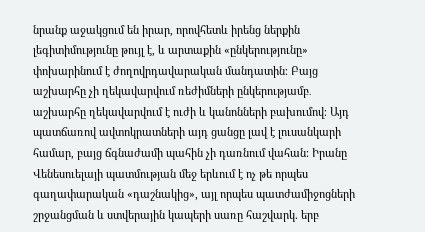նրանք աջակցում են իրար, որովհետև իրենց ներքին լեգիտիմությունը թույլ է, և արտաքին «ընկերությունը» փոխարինում է ժողովրդավարական մանդատին։ Բայց աշխարհը չի ղեկավարվում ռեժիմների ընկերությամբ․ աշխարհը ղեկավարվում է ուժի և կանոնների բախումով։ Այդ պատճառով ավտոկրատների այդ ցանցը լավ է լուսանկարի համար, բայց ճգնաժամի պահին չի դառնում վահան։ Իրանը Վենեսուելայի պատմության մեջ երևում է ոչ թե որպես գաղափարական «դաշնակից», այլ որպես պատժամիջոցների շրջանցման և ստվերային կապերի սառը հաշվարկ. երբ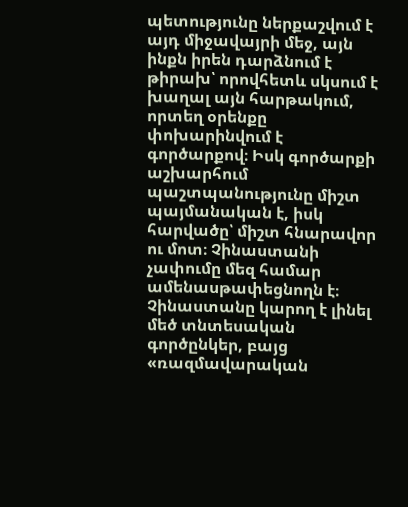պետությունը ներքաշվում է այդ միջավայրի մեջ, այն ինքն իրեն դարձնում է թիրախ՝ որովհետև սկսում է խաղալ այն հարթակում, որտեղ օրենքը փոխարինվում է գործարքով։ Իսկ գործարքի աշխարհում պաշտպանությունը միշտ պայմանական է, իսկ հարվածը՝ միշտ հնարավոր ու մոտ։ Չինաստանի չափումը մեզ համար ամենասթափեցնողն է։ Չինաստանը կարող է լինել մեծ տնտեսական գործընկեր, բայց «ռազմավարական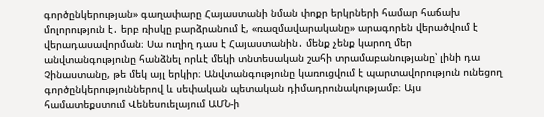գործընկերության» գաղափարը Հայաստանի նման փոքր երկրների համար հաճախ մոլորություն է․ երբ ռիսկը բարձրանում է, «ռազմավարականը» արագորեն վերածվում է վերադասավորման։ Սա ուղիղ դաս է Հայաստանին․ մենք չենք կարող մեր անվտանգությունը հանձնել որևէ մեկի տնտեսական շահի տրամաբանությանը՝ լինի դա Չինաստանը, թե մեկ այլ երկիր։ Անվտանգությունը կառուցվում է պարտավորություն ունեցող գործընկերություններով և սեփական պետական դիմադրունակությամբ։ Այս համատեքստում Վենեսուելայում ԱՄՆ-ի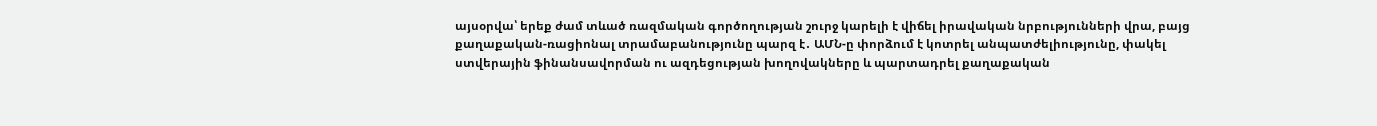այսօրվա՝ երեք ժամ տևած ռազմական գործողության շուրջ կարելի է վիճել իրավական նրբությունների վրա, բայց քաղաքական-ռացիոնալ տրամաբանությունը պարզ է․ ԱՄՆ-ը փորձում է կոտրել անպատժելիությունը, փակել ստվերային ֆինանսավորման ու ազդեցության խողովակները և պարտադրել քաղաքական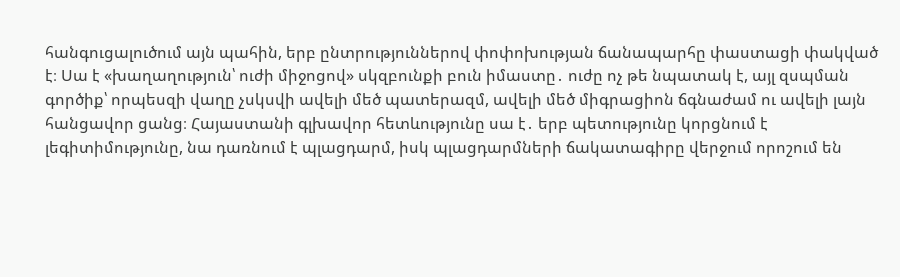հանգուցալուծում այն պահին, երբ ընտրություններով փոփոխության ճանապարհը փաստացի փակված է։ Սա է «խաղաղություն՝ ուժի միջոցով» սկզբունքի բուն իմաստը․ ուժը ոչ թե նպատակ է, այլ զսպման գործիք՝ որպեսզի վաղը չսկսվի ավելի մեծ պատերազմ, ավելի մեծ միգրացիոն ճգնաժամ ու ավելի լայն հանցավոր ցանց։ Հայաստանի գլխավոր հետևությունը սա է․ երբ պետությունը կորցնում է լեգիտիմությունը, նա դառնում է պլացդարմ, իսկ պլացդարմների ճակատագիրը վերջում որոշում են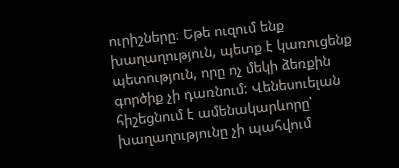ուրիշները։ Եթե ուզում ենք խաղաղություն, պետք է կառուցենք պետություն, որը ոչ մեկի ձեռքին գործիք չի դառնում: Վենեսուելան հիշեցնում է ամենակարևորը՝ խաղաղությունը չի պահվում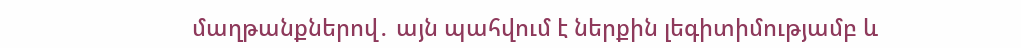մաղթանքներով․ այն պահվում է ներքին լեգիտիմությամբ և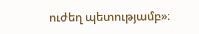ուժեղ պետությամբ»։